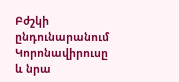Բժշկի ընդունարանում
Կորոնավիրուսը և նրա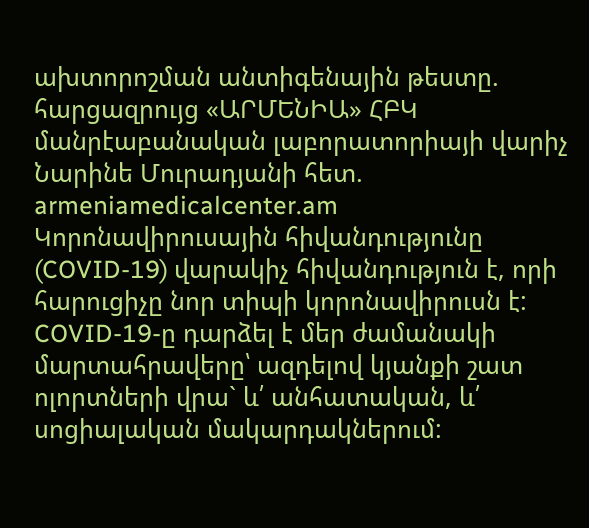ախտորոշման անտիգենային թեստը. հարցազրույց «ԱՐՄԵՆԻԱ» ՀԲԿ մանրէաբանական լաբորատորիայի վարիչ Նարինե Մուրադյանի հետ. armeniamedicalcenter.am
Կորոնավիրուսային հիվանդությունը (COVID-19) վարակիչ հիվանդություն է, որի հարուցիչը նոր տիպի կորոնավիրուսն է:
COVID-19-ը դարձել է մեր ժամանակի մարտահրավերը՝ ազդելով կյանքի շատ ոլորտների վրա` և՛ անհատական, և՛ սոցիալական մակարդակներում: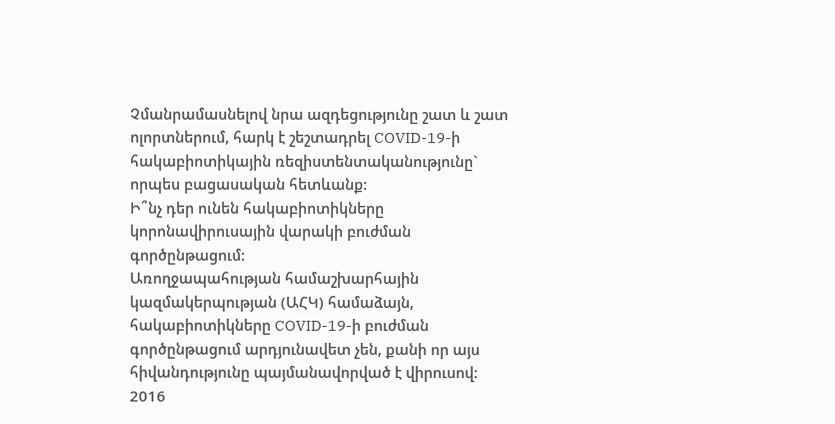Չմանրամասնելով նրա ազդեցությունը շատ և շատ ոլորտներում, հարկ է շեշտադրել COVID-19-ի հակաբիոտիկային ռեզիստենտականությունը` որպես բացասական հետևանք:
Ի՞նչ դեր ունեն հակաբիոտիկները կորոնավիրուսային վարակի բուժման գործընթացում:
Առողջապահության համաշխարհային կազմակերպության (ԱՀԿ) համաձայն, հակաբիոտիկները COVID-19-ի բուժման գործընթացում արդյունավետ չեն, քանի որ այս հիվանդությունը պայմանավորված է վիրուսով:
2016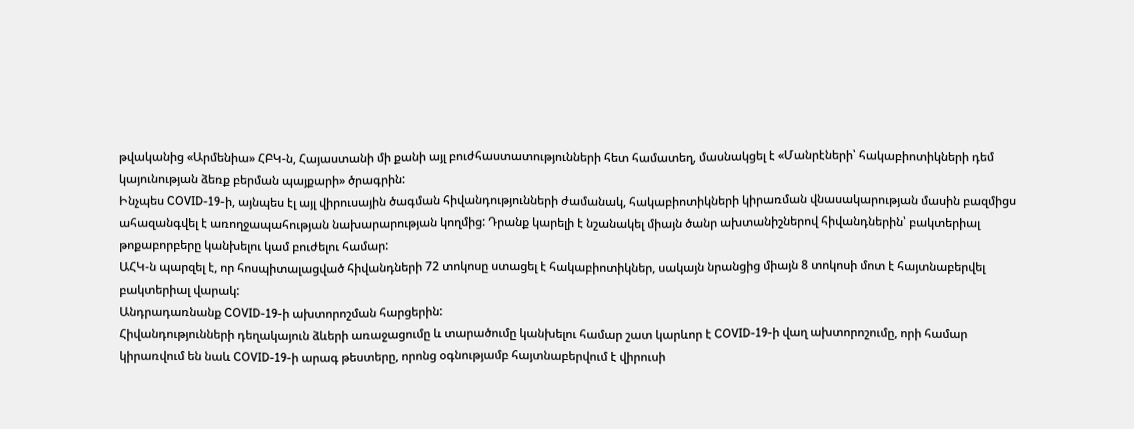թվականից «Արմենիա» ՀԲԿ-ն, Հայաստանի մի քանի այլ բուժհաստատությունների հետ համատեղ, մասնակցել է «Մանրէների՝ հակաբիոտիկների դեմ կայունության ձեռք բերման պայքարի» ծրագրին:
Ինչպես COVID-19-ի, այնպես էլ այլ վիրուսային ծագման հիվանդությունների ժամանակ, հակաբիոտիկների կիրառման վնասակարության մասին բազմիցս ահազանգվել է առողջապահության նախարարության կողմից: Դրանք կարելի է նշանակել միայն ծանր ախտանիշներով հիվանդներին՝ բակտերիալ թոքաբորբերը կանխելու կամ բուժելու համար:
ԱՀԿ-ն պարզել է, որ հոսպիտալացված հիվանդների 72 տոկոսը ստացել է հակաբիոտիկներ, սակայն նրանցից միայն 8 տոկոսի մոտ է հայտնաբերվել բակտերիալ վարակ:
Անդրադառնանք COVID-19-ի ախտորոշման հարցերին:
Հիվանդությունների դեղակայուն ձևերի առաջացումը և տարածումը կանխելու համար շատ կարևոր է COVID-19-ի վաղ ախտորոշումը, որի համար կիրառվում են նաև COVID-19-ի արագ թեստերը, որոնց օգնությամբ հայտնաբերվում է վիրուսի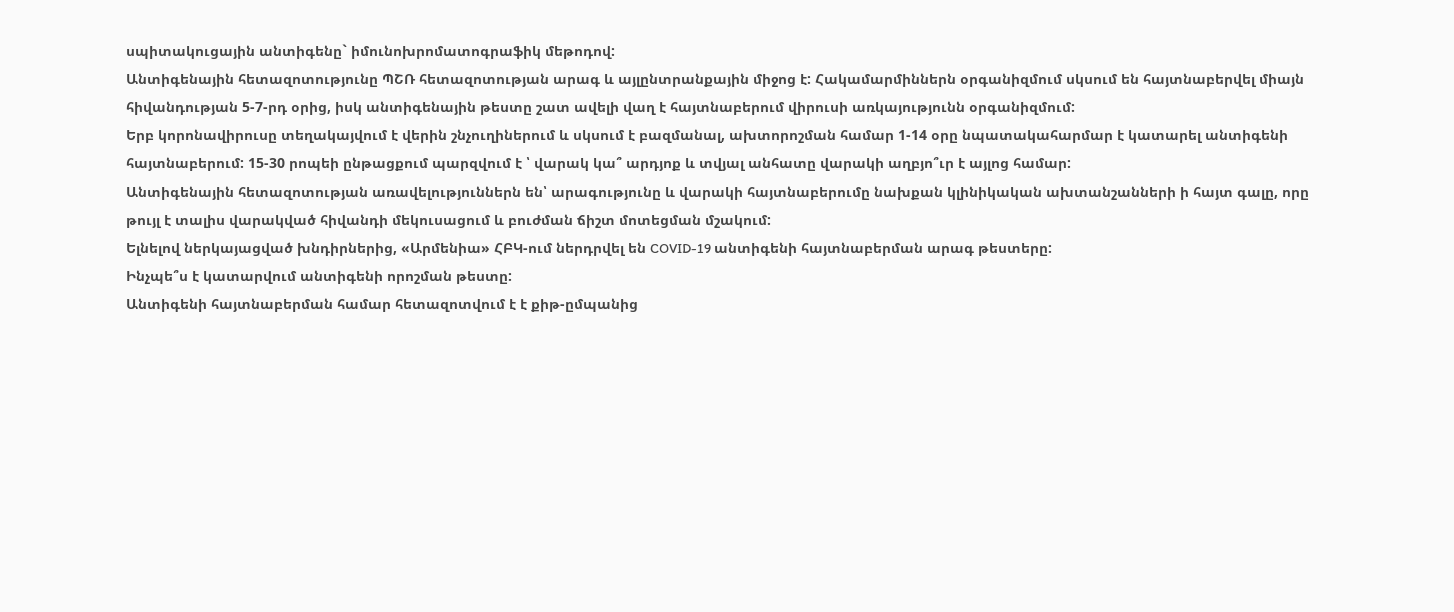սպիտակուցային անտիգենը` իմունոխրոմատոգրաֆիկ մեթոդով:
Անտիգենային հետազոտությունը ՊՇՌ հետազոտության արագ և այլընտրանքային միջոց է: Հակամարմիններն օրգանիզմում սկսում են հայտնաբերվել միայն հիվանդության 5-7-րդ օրից, իսկ անտիգենային թեստը շատ ավելի վաղ է հայտնաբերում վիրուսի առկայությունն օրգանիզմում:
Երբ կորոնավիրուսը տեղակայվում է վերին շնչուղիներում և սկսում է բազմանալ, ախտորոշման համար 1-14 օրը նպատակահարմար է կատարել անտիգենի հայտնաբերում: 15-30 րոպեի ընթացքում պարզվում է ՝ վարակ կա՞ արդյոք և տվյալ անհատը վարակի աղբյո՞ւր է այլոց համար:
Անտիգենային հետազոտության առավելություններն են՝ արագությունը և վարակի հայտնաբերումը նախքան կլինիկական ախտանշանների ի հայտ գալը, որը թույլ է տալիս վարակված հիվանդի մեկուսացում և բուժման ճիշտ մոտեցման մշակում:
Ելնելով ներկայացված խնդիրներից, «Արմենիա» ՀԲԿ-ում ներդրվել են COVID-19 անտիգենի հայտնաբերման արագ թեստերը:
Ինչպե՞ս է կատարվում անտիգենի որոշման թեստը:
Անտիգենի հայտնաբերման համար հետազոտվում է է քիթ-ըմպանից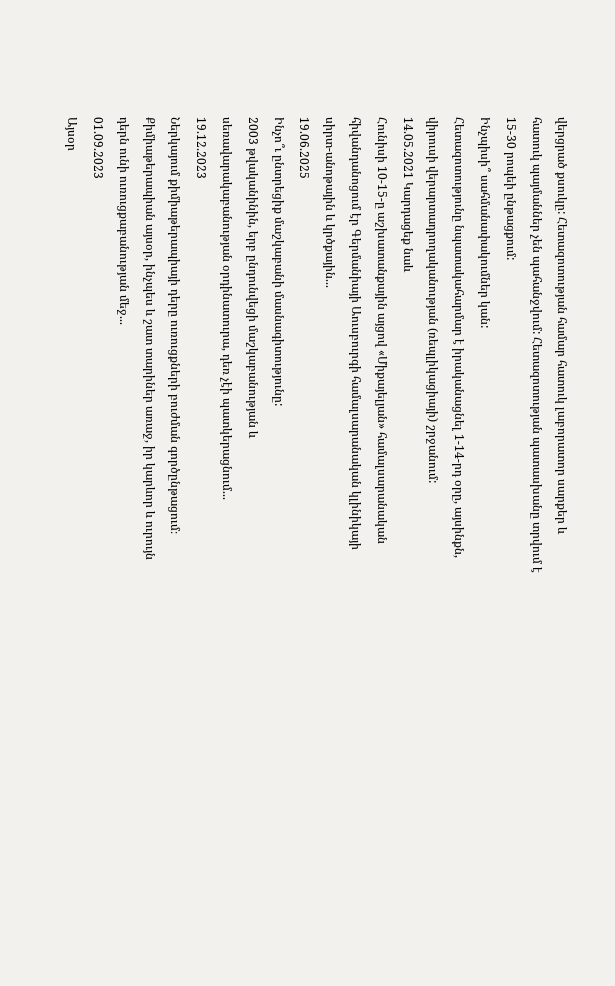վերցրած քսուկը: Հետազոտության համար հատուկ լաբորատոր սարքեր և հատուկ պայմաններ չեն պահանջվում: Հետազոտության պատասխանը տրվում է 15-30 րոպեի ընթացքում:
Ինչպիսի՞ սահմանափակումներ կան:
Հետազոտությունը նպատակահարմար է իրականացնել 1-14-րդ օրը, այսինքն, վիրուսի վերարտադրողականության (ռեպլիկացիայի) շրջանում:
14.05.2021 Կարդացեք նաև
Հունիսի 10-15-ը աշխատանքային այցով «Միքայելյան» համալսարանական հիվանդանոցում էր Գերմանիայի Աուսբուրգի համալսարանական կլինիկայի սիրտ-անոթային և կրծքային...
19.06.2025
Ինչո՞ւ ընտրեցիք մաշկաբանի մասնագիտությունը:
2003 թվականինին, երբ ընդունվեցի մաշկաբանության և սեռավարակաբանության օրդինատուրա, դեռ չէի պատկերացնում...
19.12.2023
Ներկայում քիմիաթերապիայի դերը ուռուցքների բուժման գործընթացում։
Քիմիաթերապիան այսօր, ինչպես և շատ տարիներ առաջ, իր կարևոր և ուրույն դերն ունի ուռուցքաբանության մեջ...
01.09.2023
Այսօր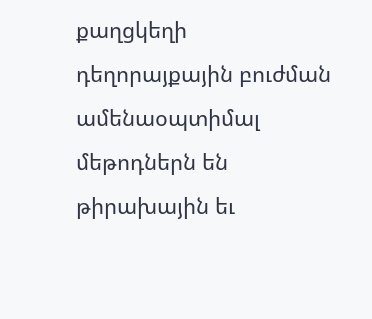քաղցկեղի դեղորայքային բուժման ամենաօպտիմալ մեթոդներն են թիրախային եւ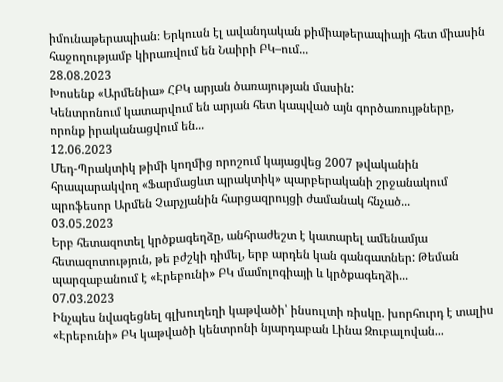իմունաթերապիան։ Երկուսն էլ ավանդական քիմիաթերապիայի հետ միասին հաջողությամբ կիրառվում են Նաիրի ԲԿ–ում...
28.08.2023
Խոսենք «Արմենիա» ՀԲԿ արյան ծառայության մասին:
Կենտրոնում կատարվում են արյան հետ կապված այն գործառույթները, որոնք իրականացվում են...
12.06.2023
Մեդ-Պրակտիկ թիմի կողմից որոշում կայացվեց 2007 թվականին հրապարակվող «Ֆարմացևտ պրակտիկ» պարբերականի շրջանակում պրոֆեսոր Արմեն Չարչյանին հարցազրույցի ժամանակ հնչած...
03.05.2023
Երբ հետազոտել կրծքագեղձը, անհրաժեշտ է կատարել ամենամյա հետազոտություն, թե բժշկի դիմել, երբ արդեն կան գանգատներ: Թեման պարզաբանում է «Էրեբունի» ԲԿ մամոլոգիայի և կրծքագեղձի...
07.03.2023
Ինչպես նվազեցնել գլխուղեղի կաթվածի՝ ինսուլտի ռիսկը. խորհուրդ է տալիս «Էրեբունի» ԲԿ կաթվածի կենտրոնի նյարդաբան Լինա Զուբալովան...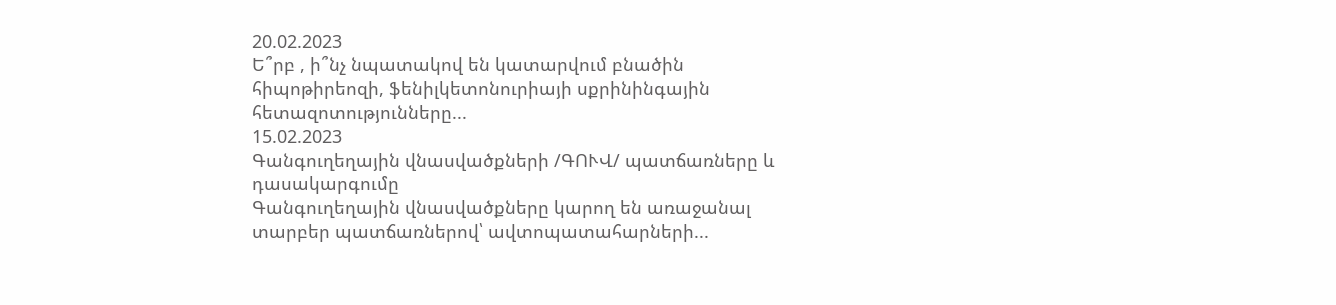20.02.2023
Ե՞րբ , ի՞նչ նպատակով են կատարվում բնածին հիպոթիրեոզի, ֆենիլկետոնուրիայի սքրինինգային հետազոտությունները...
15.02.2023
Գանգուղեղային վնասվածքների /ԳՈՒՎ/ պատճառները և դասակարգումը
Գանգուղեղային վնասվածքները կարող են առաջանալ տարբեր պատճառներով՝ ավտոպատահարների...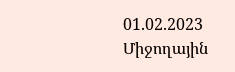01.02.2023
Միջողային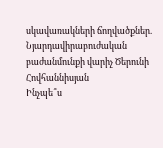սկավառակների ճողվածքներ. Նյարդավիրաբուժական բաժանմունքի վարիչ Ծերունի Հովհաննիսյան
Ինչպե՞ս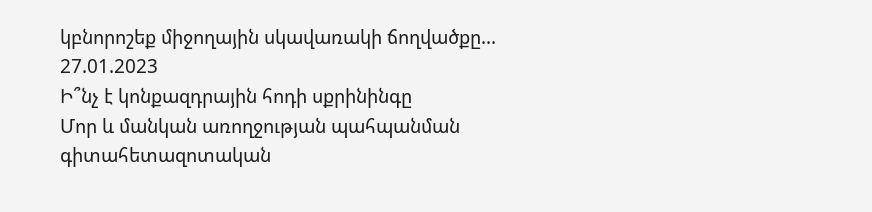կբնորոշեք միջողային սկավառակի ճողվածքը...
27.01.2023
Ի՞նչ է կոնքազդրային հոդի սքրինինգը
Մոր և մանկան առողջության պահպանման գիտահետազոտական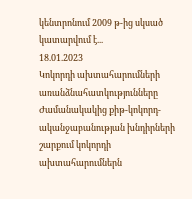կենտրոնում 2009 թ-ից սկսած կատարվում է...
18.01.2023
Կոկորդի ախտահարումների առանձնահատկությունները
Ժամանակակից քիթ-կոկորդ-ականջաբանության խնդիրների շարքում կոկորդի ախտահարումներն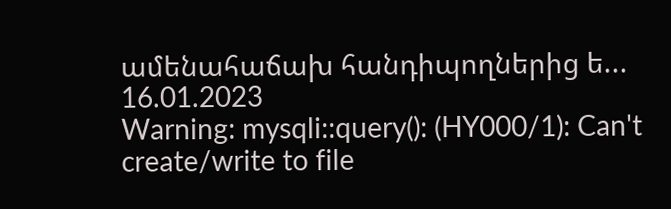ամենահաճախ հանդիպողներից ե...
16.01.2023
Warning: mysqli::query(): (HY000/1): Can't create/write to file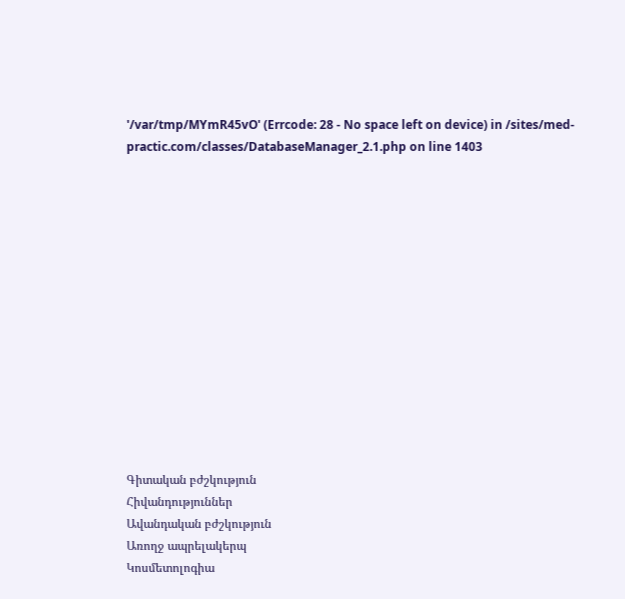'/var/tmp/MYmR45vO' (Errcode: 28 - No space left on device) in /sites/med-practic.com/classes/DatabaseManager_2.1.php on line 1403














Գիտական բժշկություն
Հիվանդություններ
Ավանդական բժշկություն
Առողջ ապրելակերպ
Կոսմետոլոգիա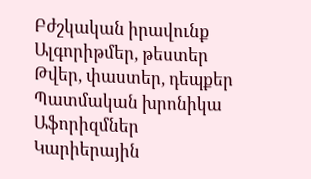Բժշկական իրավունք
Ալգորիթմեր, թեստեր
Թվեր, փաստեր, դեպքեր
Պատմական խրոնիկա
Աֆորիզմներ
Կարիերային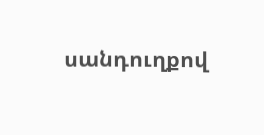սանդուղքով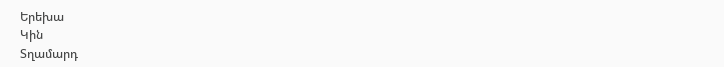Երեխա
Կին
Տղամարդ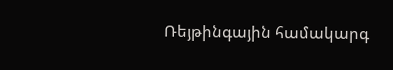Ռեյթինգային համակարգ